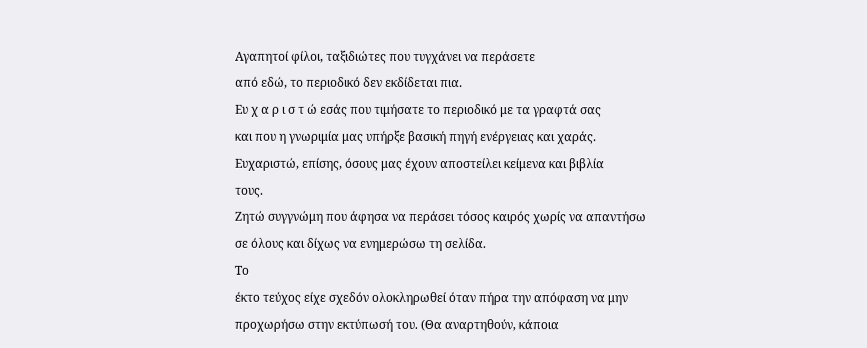Αγαπητοί φίλοι, ταξιδιώτες που τυγχάνει να περάσετε
από εδώ, το περιοδικό δεν εκδίδεται πια.
Ευ χ α ρ ι σ τ ώ εσάς που τιμήσατε το περιοδικό με τα γραφτά σας
και που η γνωριμία μας υπήρξε βασική πηγή ενέργειας και χαράς.
Ευχαριστώ, επίσης, όσους μας έχουν αποστείλει κείμενα και βιβλία
τους.
Ζητώ συγγνώμη που άφησα να περάσει τόσος καιρός χωρίς να απαντήσω
σε όλους και δίχως να ενημερώσω τη σελίδα.
Το
έκτο τεύχος είχε σχεδόν ολοκληρωθεί όταν πήρα την απόφαση να μην
προχωρήσω στην εκτύπωσή του. (Θα αναρτηθούν, κάποια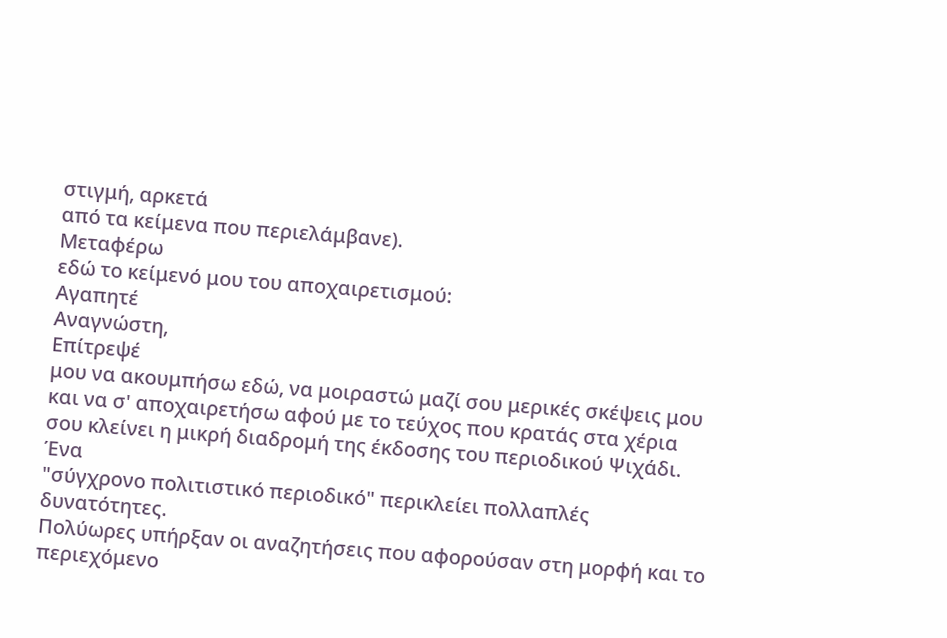στιγμή, αρκετά
από τα κείμενα που περιελάμβανε).
Μεταφέρω
εδώ το κείμενό μου του αποχαιρετισμού:
Αγαπητέ
Αναγνώστη,
Επίτρεψέ
μου να ακουμπήσω εδώ, να μοιραστώ μαζί σου μερικές σκέψεις μου
και να σ' αποχαιρετήσω αφού με το τεύχος που κρατάς στα χέρια
σου κλείνει η μικρή διαδρομή της έκδοσης του περιοδικού Ψιχάδι.
Ένα
"σύγχρονο πολιτιστικό περιοδικό" περικλείει πολλαπλές
δυνατότητες.
Πολύωρες υπήρξαν οι αναζητήσεις που αφορούσαν στη μορφή και το
περιεχόμενο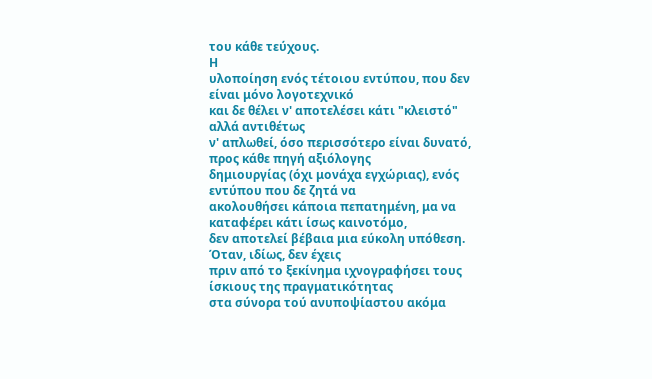του κάθε τεύχους.
Η
υλοποίηση ενός τέτοιου εντύπου, που δεν είναι μόνο λογοτεχνικό
και δε θέλει ν' αποτελέσει κάτι "κλειστό" αλλά αντιθέτως
ν' απλωθεί, όσο περισσότερο είναι δυνατό, προς κάθε πηγή αξιόλογης
δημιουργίας (όχι μονάχα εγχώριας), ενός εντύπου που δε ζητά να
ακολουθήσει κάποια πεπατημένη, μα να καταφέρει κάτι ίσως καινοτόμο,
δεν αποτελεί βέβαια μια εύκολη υπόθεση. Όταν, ιδίως, δεν έχεις
πριν από το ξεκίνημα ιχνογραφήσει τους ίσκιους της πραγματικότητας
στα σύνορα τού ανυποψίαστου ακόμα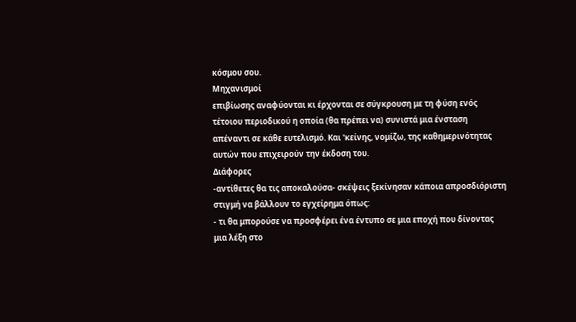κόσμου σου.
Μηχανισμοί
επιβίωσης αναφύονται κι έρχονται σε σύγκρουση με τη φύση ενός
τέτοιου περιοδικού η οποία (θα πρέπει να) συνιστά μια ένσταση
απέναντι σε κάθε ευτελισμό. Και 'κείνης, νομίζω, της καθημερινότητας
αυτών που επιχειρούν την έκδοση του.
Διάφορες
-αντίθετες θα τις αποκαλούσα- σκέψεις ξεκίνησαν κάποια απροσδιόριστη
στιγμή να βάλλουν το εγχείρημα όπως:
- τι θα μπορούσε να προσφέρει ένα έντυπο σε μια εποχή που δίνοντας
μια λέξη στο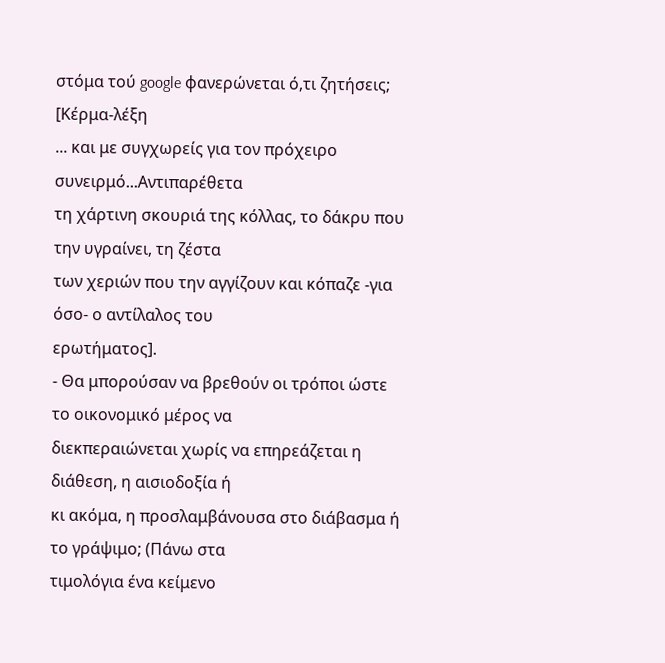στόμα τού google φανερώνεται ό,τι ζητήσεις; [Κέρμα-λέξη
... και με συγχωρείς για τον πρόχειρο συνειρμό...Αντιπαρέθετα
τη χάρτινη σκουριά της κόλλας, το δάκρυ που την υγραίνει, τη ζέστα
των χεριών που την αγγίζουν και κόπαζε -για όσο- ο αντίλαλος του
ερωτήματος].
- Θα μπορούσαν να βρεθούν οι τρόποι ώστε το οικονομικό μέρος να
διεκπεραιώνεται χωρίς να επηρεάζεται η διάθεση, η αισιοδοξία ή
κι ακόμα, η προσλαμβάνουσα στο διάβασμα ή το γράψιμο; (Πάνω στα
τιμολόγια ένα κείμενο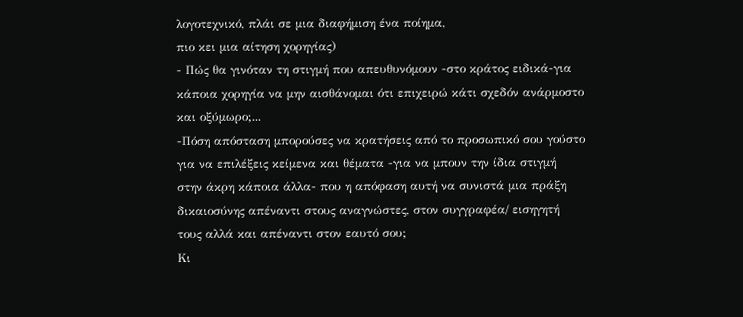λογοτεχνικό, πλάι σε μια διαφήμιση ένα ποίημα,
πιο κει μια αίτηση χορηγίας)
- Πώς θα γινόταν τη στιγμή που απευθυνόμουν -στο κράτος ειδικά-για
κάποια χορηγία να μην αισθάνομαι ότι επιχειρώ κάτι σχεδόν ανάρμοστο
και οξύμωρο;...
-Πόση απόσταση μπορούσες να κρατήσεις από το προσωπικό σου γούστο
για να επιλέξεις κείμενα και θέματα -για να μπουν την ίδια στιγμή
στην άκρη κάποια άλλα- που η απόφαση αυτή να συνιστά μια πράξη
δικαιοσύνης απέναντι στους αναγνώστες, στον συγγραφέα/ εισηγητή
τους αλλά και απέναντι στον εαυτό σου;
Κι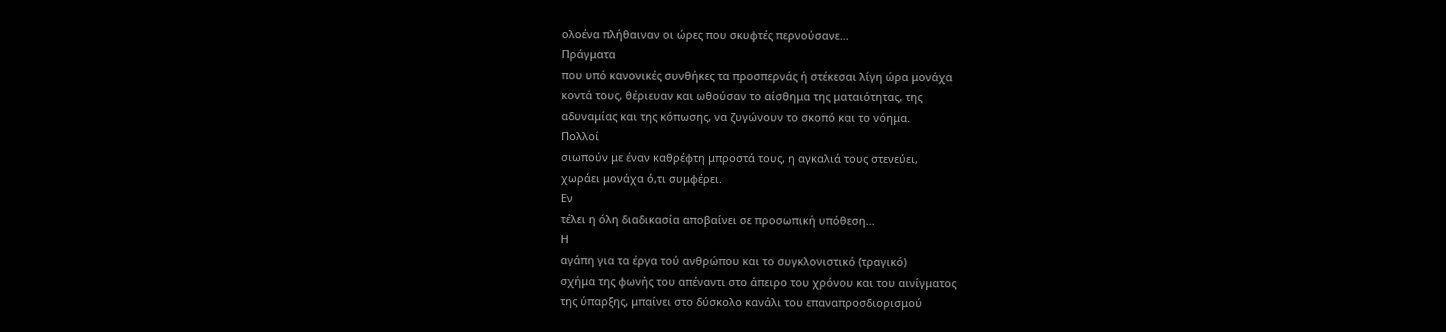ολοένα πλήθαιναν οι ώρες που σκυφτές περνούσανε...
Πράγματα
που υπό κανονικές συνθήκες τα προσπερνάς ή στέκεσαι λίγη ώρα μονάχα
κοντά τους, θέριευαν και ωθούσαν το αίσθημα της ματαιότητας, της
αδυναμίας και της κόπωσης, να ζυγώνουν το σκοπό και το νόημα.
Πολλοί
σιωπούν με έναν καθρέφτη μπροστά τους, η αγκαλιά τους στενεύει,
χωράει μονάχα ό,τι συμφέρει.
Εν
τέλει η όλη διαδικασία αποβαίνει σε προσωπική υπόθεση...
Η
αγάπη για τα έργα τού ανθρώπου και το συγκλονιστικό (τραγικό)
σχήμα της φωνής του απέναντι στο άπειρο του χρόνου και του αινίγματος
της ύπαρξης, μπαίνει στο δύσκολο κανάλι του επαναπροσδιορισμού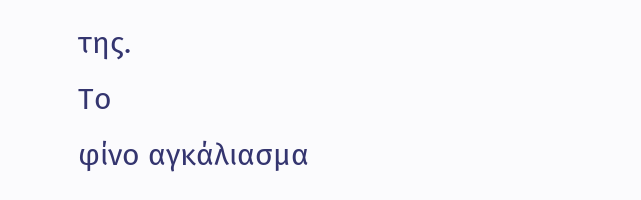της.
Το
φίνο αγκάλιασμα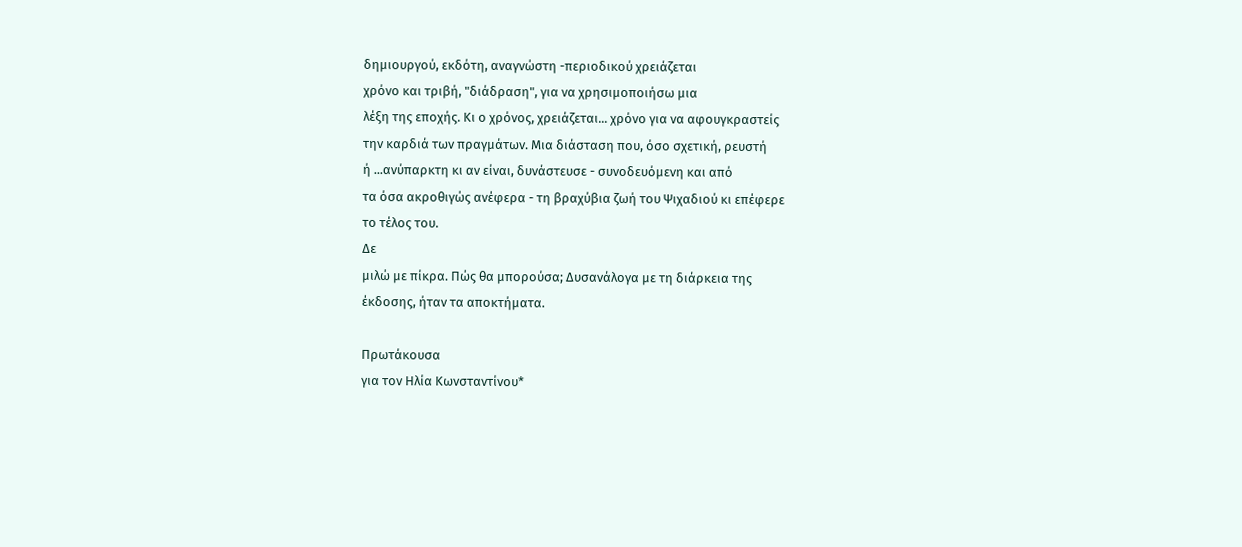δημιουργού, εκδότη, αναγνώστη -περιοδικού χρειάζεται
χρόνο και τριβή, "διάδραση", για να χρησιμοποιήσω μια
λέξη της εποχής. Κι ο χρόνος, χρειάζεται... χρόνο για να αφουγκραστείς
την καρδιά των πραγμάτων. Μια διάσταση που, όσο σχετική, ρευστή
ή ...ανύπαρκτη κι αν είναι, δυνάστευσε - συνοδευόμενη και από
τα όσα ακροθιγώς ανέφερα - τη βραχύβια ζωή του Ψιχαδιού κι επέφερε
το τέλος του.
Δε
μιλώ με πίκρα. Πώς θα μπορούσα; Δυσανάλογα με τη διάρκεια της
έκδοσης, ήταν τα αποκτήματα.

Πρωτάκουσα
για τον Ηλία Κωνσταντίνου*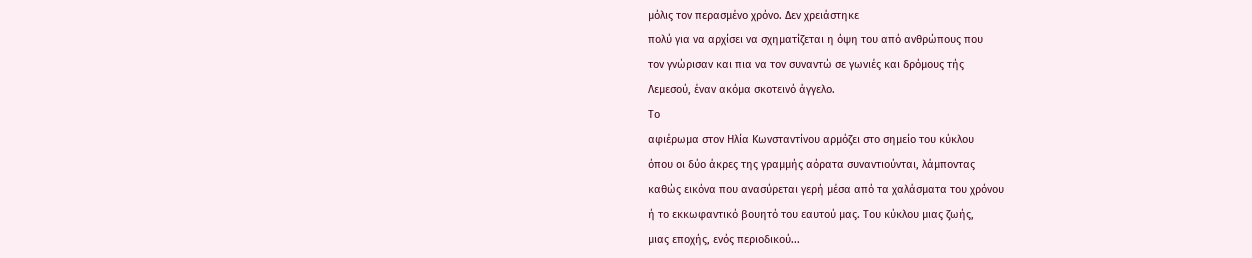μόλις τον περασμένο χρόνο. Δεν χρειάστηκε
πολύ για να αρχίσει να σχηματίζεται η όψη του από ανθρώπους που
τον γνώρισαν και πια να τον συναντώ σε γωνιές και δρόμους τής
Λεμεσού, έναν ακόμα σκοτεινό άγγελο.
Το
αφιέρωμα στον Ηλία Κωνσταντίνου αρμόζει στο σημείο του κύκλου
όπου οι δύο άκρες της γραμμής αόρατα συναντιούνται, λάμποντας
καθώς εικόνα που ανασύρεται γερή μέσα από τα χαλάσματα του χρόνου
ή το εκκωφαντικό βουητό του εαυτού μας. Του κύκλου μιας ζωής,
μιας εποχής, ενός περιοδικού...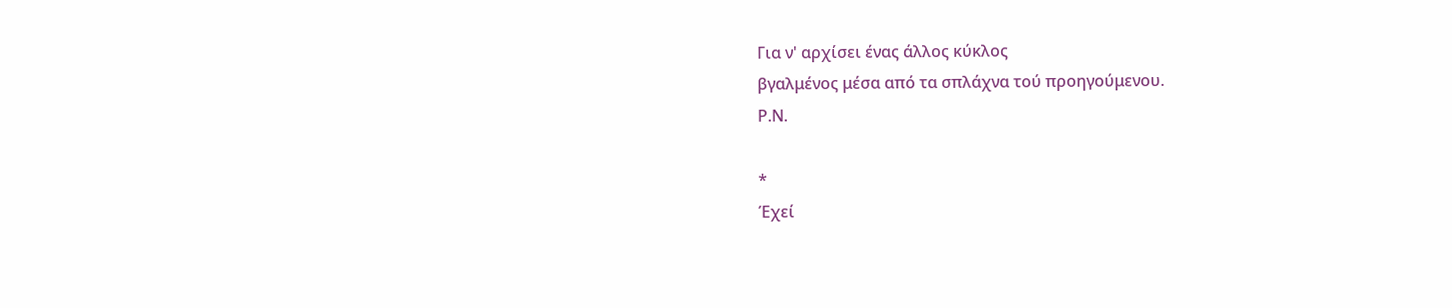Για ν' αρχίσει ένας άλλος κύκλος
βγαλμένος μέσα από τα σπλάχνα τού προηγούμενου.
Ρ.Ν.

*
Έχεί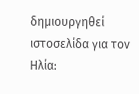δημιουργηθεί ιστοσελίδα για τον Ηλία: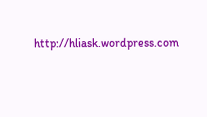http://hliask.wordpress.com